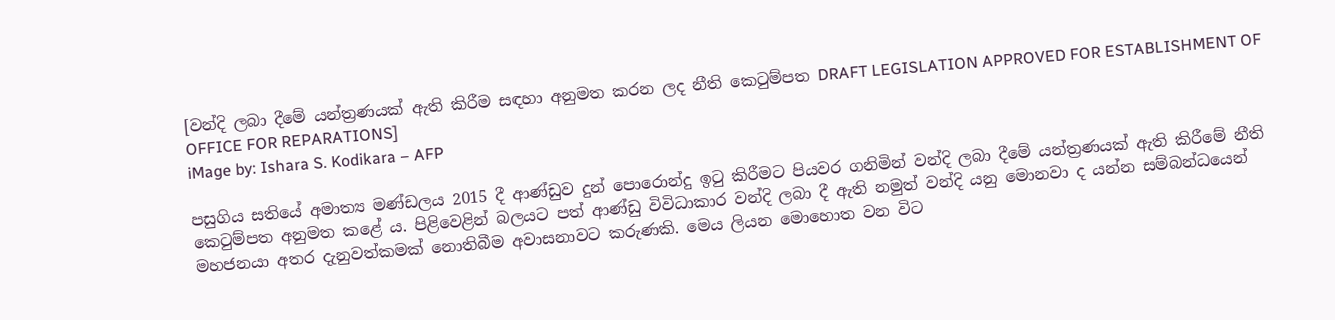[වන්දි ලබා දීමේ යන්ත්‍රණයක් ඇති කිරීම සඳහා අනුමත කරන ලද නීති කෙටුම්පත DRAFT LEGISLATION APPROVED FOR ESTABLISHMENT OF OFFICE FOR REPARATIONS]
iMage by: Ishara S. Kodikara – AFP

පසුගිය සතියේ අමාත්‍ය මණ්ඩලය 2015 දී ආණ්ඩුව දුන් පොරොන්දු ඉටු කිරීමට පියවර ගනිමින් වන්දි ලබා දීමේ යන්ත්‍රණයක් ඇති කිරීමේ නීති කෙටුම්පත අනුමත කළේ ය. පිළිවෙළින් බලයට පත් ආණ්ඩු විවිධාකාර වන්දි ලබා දී ඇති නමුත් වන්දි යනු මොනවා ද යන්න සම්බන්ධයෙන් මහජනයා අතර දැනුවත්කමක් නොතිබීම අවාසනාවට කරුණකි. මෙය ලියන මොහොත වන විට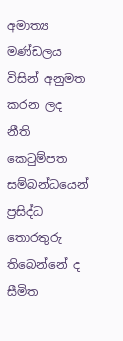අමාත්‍ය මණ්ඩලය විසින් අනුමත කරන ලද නීති කෙටුම්පත සම්බන්ධයෙන් ප්‍රසිද්ධ තොරතුරු තිබෙන්නේ ද සීමිත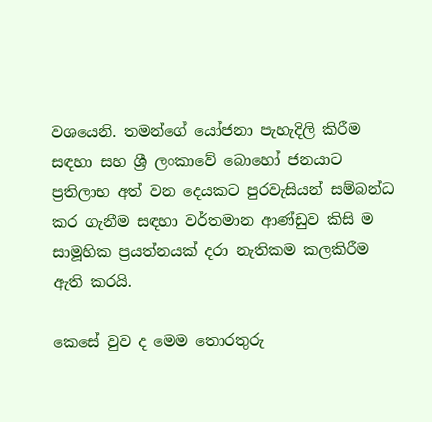වශයෙනි. තමන්ගේ යෝජනා පැහැදිලි කිරීම සඳහා සහ ශ්‍රී ලංකාවේ බොහෝ ජනයාට ප්‍රතිලාභ අත් වන දෙයකට පුරවැසියන් සම්බන්ධ කර ගැනීම සඳහා වර්තමාන ආණ්ඩුව කිසි ම සාමූහික ප්‍රයත්නයක් දරා නැතිකම කලකිරීම ඇති කරයි.

කෙසේ වුව ද මෙම තොරතුරු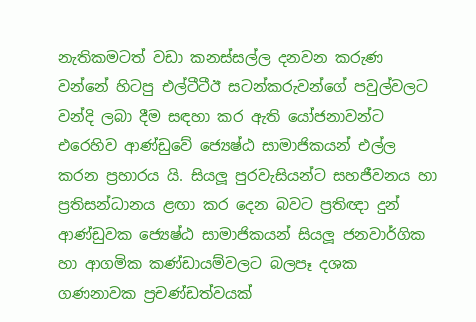නැතිකමටත් වඩා කනස්සල්ල දනවන කරුණ වන්නේ හිටපු එල්ටීටීඊ සටන්කරුවන්ගේ පවුල්වලට වන්දි ලබා දීම සඳහා කර ඇති යෝජනාවන්ට එරෙහිව ආණ්ඩුවේ ජ්‍යෙෂ්ඨ සාමාජිකයන් එල්ල කරන ප්‍රහාරය යි. සියලූ පුරවැසියන්ට සහජීවනය හා ප්‍රතිසන්ධානය ළඟා කර දෙන බවට ප්‍රතිඥා දුන් ආණ්ඩුවක ජ්‍යෙෂ්ඨ සාමාජිකයන් සියලූ ජනවාර්ගික හා ආගමික කණ්ඩායම්වලට බලපෑ දශක ගණනාවක ප්‍රචණ්ඩත්වයක්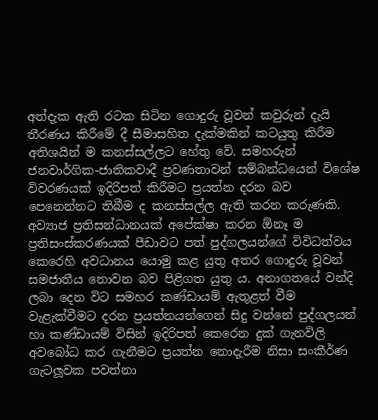අත්දැක ඇති රටක සිටින ගොදුරු වූවන් කවුරුන් දැයි තීරණය කිරීමේ දී සීමාසහිත දැක්මකින් කටයුතු කිරීම අතිශයින් ම කනස්සල්ලට හේතු වේ. සමහරුන් ජනවාර්ගික-ජාතිකවාදී ප්‍රවණතාවන් සම්බන්ධයෙන් විශේෂ විවරණයක් ඉදිරිපත් කිරීමට ප්‍රයත්න දරන බව පෙනෙන්නට තිබීම ද කනස්සල්ල ඇති කරන කරුණකි. අව්‍යාජ ප්‍රතිසන්ධානයක් අපේක්ෂා කරන ඕනෑ ම ප්‍රතිසංස්කරණයක් පීඩාවට පත් පුද්ගලයන්ගේ විවිධත්වය කෙරෙහි අවධානය යොමු කළ යුතු අතර ගොදුරු වූවන් සමජාතීය නොවන බව පිළිගත යුතු ය. අනාගතයේ වන්දි ලබා දෙන විට සමහර කණ්ඩායම් ඇතුළත් වීම වැළැක්වීමට දරන ප්‍රයත්නයන්ගෙන් සිදු වන්නේ පුද්ගලයන් හා කණ්ඩායම් විසින් ඉදිරිපත් කෙරෙන දුක් ගැනවිලි අවබෝධ කර ගැනීමට ප්‍රයත්න නොදැරීම නිසා සංකීර්ණ ගැටලූවක පවත්නා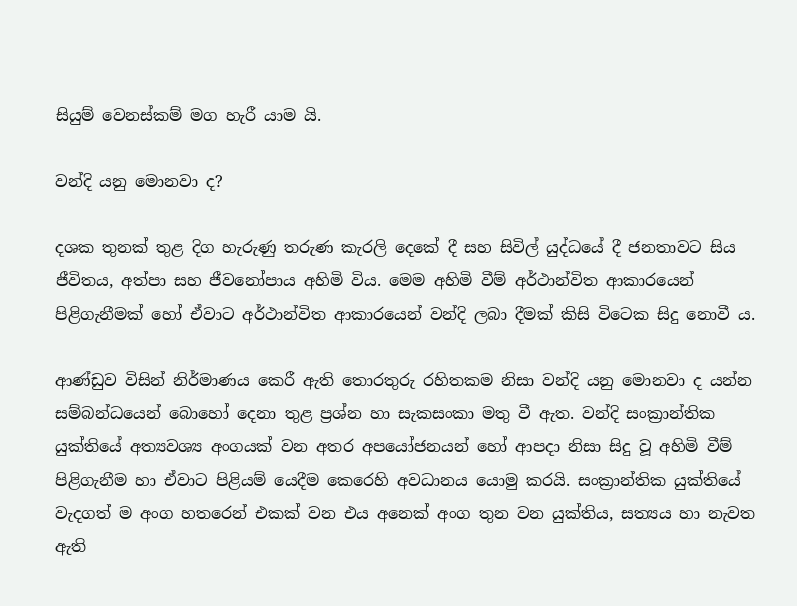සියුම් වෙනස්කම් මග හැරී යාම යි.

වන්දි යනු මොනවා ද?

දශක තුනක් තුළ දිග හැරුණු තරුණ කැරලි දෙකේ දී සහ සිවිල් යුද්ධයේ දී ජනතාවට සිය ජීවිතය, අත්පා සහ ජීවනෝපාය අහිමි විය. මෙම අහිමි වීම් අර්ථාන්විත ආකාරයෙන් පිළිගැනීමක් හෝ ඒවාට අර්ථාන්විත ආකාරයෙන් වන්දි ලබා දීමක් කිසි විටෙක සිදු නොවී ය.

ආණ්ඩුව විසින් නිර්මාණය කෙරී ඇති තොරතුරු රහිතකම නිසා වන්දි යනු මොනවා ද යන්න සම්බන්ධයෙන් බොහෝ දෙනා තුළ ප්‍රශ්න හා සැකසංකා මතු වී ඇත. වන්දි සංක්‍රාන්තික යුක්තියේ අත්‍යවශ්‍ය අංගයක් වන අතර අපයෝජනයන් හෝ ආපදා නිසා සිදු වූ අහිමි වීම් පිළිගැනීම හා ඒවාට පිළියම් යෙදීම කෙරෙහි අවධානය යොමු කරයි. සංක්‍රාන්තික යුක්තියේ වැදගත් ම අංග හතරෙන් එකක් වන එය අනෙක් අංග තුන වන යුක්තිය, සත්‍යය හා නැවත ඇති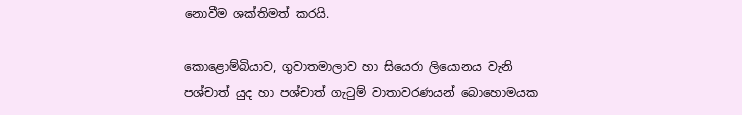නොවීම ශක්තිමත් කරයි.

කොළොම්බියාව, ගුවාතමාලාව හා සියෙරා ලියොනය වැනි පශ්චාත් යුද හා පශ්චාත් ගැටුම් වාතාවරණයන් බොහොමයක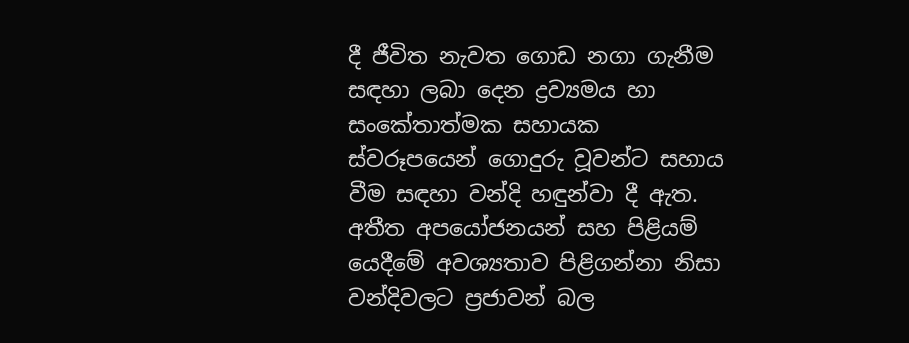දී ජීවිත නැවත ගොඩ නගා ගැනීම සඳහා ලබා දෙන ද්‍රව්‍යමය හා සංකේතාත්මක සහායක ස්වරූපයෙන් ගොදුරු වූවන්ට සහාය වීම සඳහා වන්දි හඳුන්වා දී ඇත. අතීත අපයෝජනයන් සහ පිළියම් යෙදීමේ අවශ්‍යතාව පිළිගන්නා නිසා වන්දිවලට ප්‍රජාවන් බල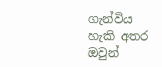ගැන්විය හැකි අතර ඔවුන්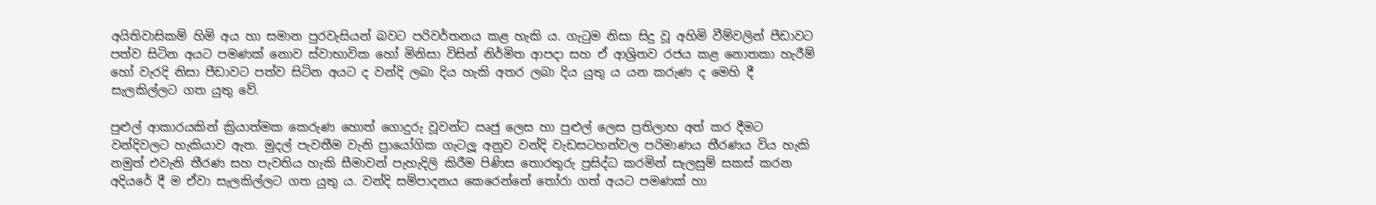අයිතිවාසිකම් හිමි අය හා සමාන පුරවැසියන් බවට පරිවර්තනය කළ හැකි ය. ගැටුම නිසා සිදු වූ අහිමි වීම්වලින් පීඩාවට පත්ව සිටින අයට පමණක් නොව ස්වාභාවික හෝ මිනිසා විසින් නිර්මිත ආපදා සහ ඒ ආශ්‍රිතව රජය කළ නොතකා හැරීම් හෝ වැරදි නිසා පීඩාවට පත්ව සිටින අයට ද වන්දි ලබා දිය හැකි අතර ලබා දිය යුතු ය යන කරුණ ද මෙහි දී සැලකිල්ලට ගත යුතු වේ.

පුළුල් ආකාරයකින් ක්‍රියාත්මක කෙරුණ හොත් ගොදුරු වූවන්ට ඍජු ලෙස හා පුළුල් ලෙස ප්‍රතිලාභ අත් කර දීමට වන්දිවලට හැකියාව ඇත. මුදල් පැවතීම වැනි ප්‍රායෝගික ගැටලූ අනුව වන්දි වැඩසටහන්වල පරිමාණය තීරණය විය හැකි නමුත් එවැනි තීරණ සහ පැවතිය හැකි සීමාවන් පැහැදිලි කිරීම පිණිස තොරතුරු ප්‍රසිද්ධ කරමින් සැලසුම් සකස් කරන අදියරේ දී ම ඒවා සැලකිල්ලට ගත යුතු ය. වන්දි සම්පාදනය කෙරෙන්නේ තෝරා ගත් අයට පමණක් හා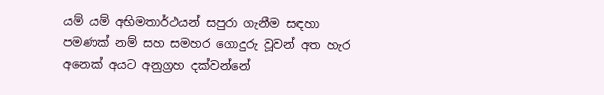යම් යම් අභිමතාර්ථයන් සපුරා ගැනීම සඳහා පමණක් නම් සහ සමහර ගොදුරු වූවන් අත හැර අනෙක් අයට අනුග්‍රහ දක්වන්නේ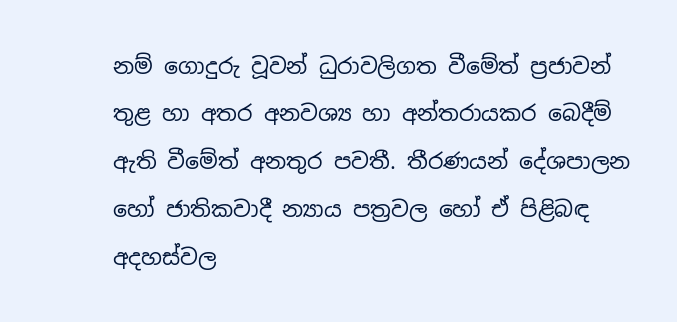නම් ගොදුරු වූවන් ධුරාවලිගත වීමේත් ප්‍රජාවන් තුළ හා අතර අනවශ්‍ය හා අන්තරායකර බෙදීම් ඇති වීමේත් අනතුර පවතී. තීරණයන් දේශපාලන හෝ ජාතිකවාදී න්‍යාය පත්‍රවල හෝ ඒ පිළිබඳ අදහස්වල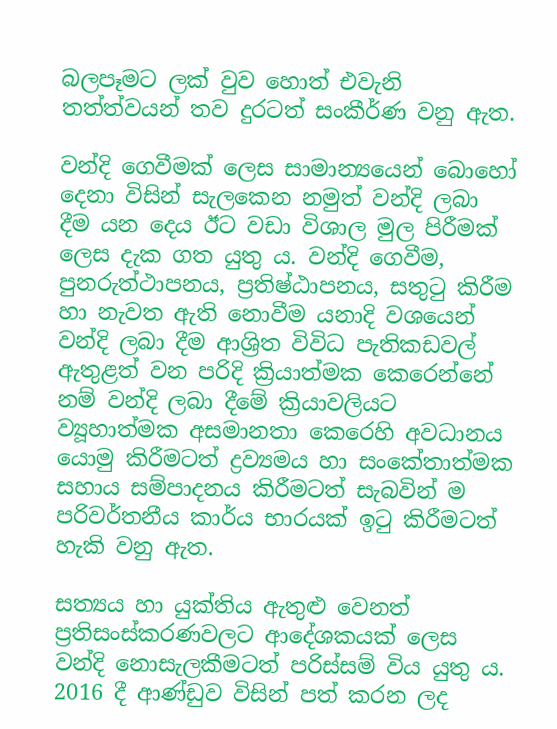බලපෑමට ලක් වුව හොත් එවැනි තත්ත්වයන් තව දුරටත් සංකීර්ණ වනු ඇත.

වන්දි ගෙවීමක් ලෙස සාමාන්‍යයෙන් බොහෝ දෙනා විසින් සැලකෙන නමුත් වන්දි ලබා දීම යන දෙය ඊට වඩා විශාල මුල පිරීමක් ලෙස දැක ගත යුතු ය. වන්දි ගෙවීම, පුනරුත්ථාපනය, ප්‍රතිෂ්ඨාපනය, සතුටු කිරීම හා නැවත ඇති නොවීම යනාදි වශයෙන් වන්දි ලබා දීම ආශ්‍රිත විවිධ පැතිකඩවල් ඇතුළත් වන පරිදි ක්‍රියාත්මක කෙරෙන්නේ නම් වන්දි ලබා දීමේ ක්‍රියාවලියට ව්‍යූහාත්මක අසමානතා කෙරෙහි අවධානය යොමු කිරීමටත් ද්‍රව්‍යමය හා සංකේතාත්මක සහාය සම්පාදනය කිරීමටත් සැබවින් ම පරිවර්තනීය කාර්ය භාරයක් ඉටු කිරීමටත් හැකි වනු ඇත.

සත්‍යය හා යුක්තිය ඇතුළු වෙනත් ප්‍රතිසංස්කරණවලට ආදේශකයක් ලෙස වන්දි නොසැලකීමටත් පරිස්සම් විය යුතු ය. 2016 දී ආණ්ඩුව විසින් පත් කරන ලද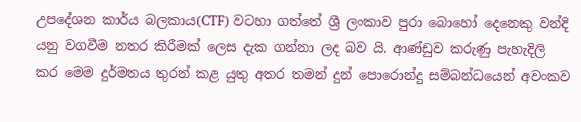උපදේශන කාර්ය බලකාය(CTF) වටහා ගත්තේ ශ්‍රී ලංකාව පුරා බොහෝ දෙනෙකු වන්දි යනු වගවීම නතර කිරීමක් ලෙස දැක ගන්නා ලද බව යි. ආණ්ඩුව කරුණු පැහැදිලි කර මෙම දුර්මතය තුරන් කළ යුතු අතර තමන් දුන් පොරොන්දු සම්බන්ධයෙන් අවංකව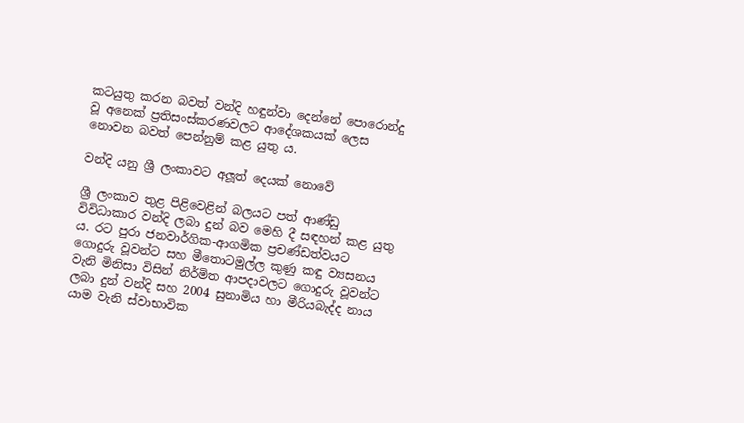කටයුතු කරන බවත් වන්දි හඳුන්වා දෙන්නේ පොරොන්දු වූ අනෙක් ප්‍රතිසංස්කරණවලට ආදේශකයක් ලෙස නොවන බවත් පෙන්නුම් කළ යුතු ය.

වන්දි යනු ශ්‍රී ලංකාවට අලූත් දෙයක් නොවේ

ශ්‍රී ලංකාව තුළ පිළිවෙළින් බලයට පත් ආණ්ඩු විවිධාකාර වන්දි ලබා දුන් බව මෙහි දී සඳහන් කළ යුතු ය. රට පුරා ජනවාර්ගික-ආගමික ප්‍රචණ්ඩත්වයට ගොදුරු වූවන්ට සහ මීතොටමුල්ල කුණු කඳු ව්‍යසනය වැනි මිනිසා විසින් නිර්මිත ආපදාවලට ගොදුරු වූවන්ට ලබා දුන් වන්දි සහ 2004 සුනාමිය හා මීරියබැද්ද නාය යාම වැනි ස්වාභාවික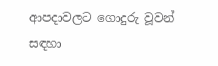ආපදාවලට ගොදුරු වූවන් සඳහා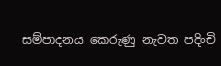සම්පාදනය කෙරුණු නැවත පදිංචි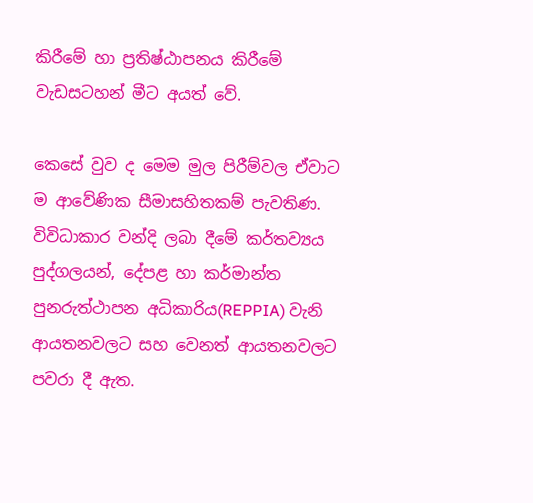කිරීමේ හා ප්‍රතිෂ්ඨාපනය කිරීමේ වැඩසටහන් මීට අයත් වේ.

කෙසේ වුව ද මෙම මුල පිරීම්වල ඒවාට ම ආවේණික සීමාසහිතකම් පැවතිණ. විවිධාකාර වන්දි ලබා දීමේ කර්තව්‍යය පුද්ගලයන්, දේපළ හා කර්මාන්ත පුනරුත්ථාපන අධිකාරිය(REPPIA) වැනි ආයතනවලට සහ වෙනත් ආයතනවලට පවරා දී ඇත.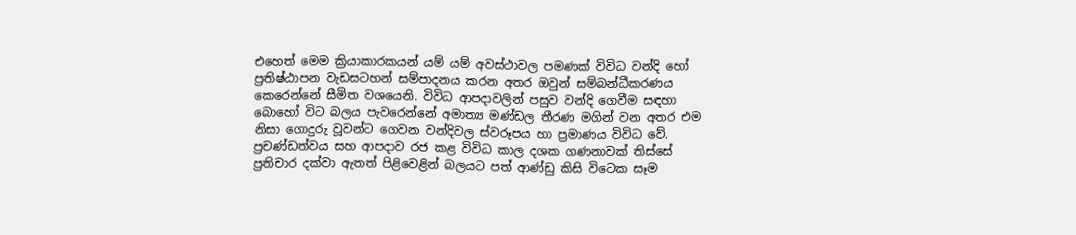එහෙත් මෙම ක්‍රියාකාරකයන් යම් යම් අවස්ථාවල පමණක් විවිධ වන්දි හෝ ප්‍රතිෂ්ඨාපන වැඩසටහන් සම්පාදනය කරන අතර ඔවුන් සම්බන්ධීකරණය කෙරෙන්නේ සීමිත වශයෙනි. විවිධ ආපදාවලින් පසුව වන්දි ගෙවීම සඳහා බොහෝ විට බලය පැවරෙන්නේ අමාත්‍ය මණ්ඩල තීරණ මගින් වන අතර එම නිසා ගොදුරු වූවන්ට ගෙවන වන්දිවල ස්වරූපය හා ප්‍රමාණය විවිධ වේ. ප්‍රචණ්ඩත්වය සහ ආපදාව රජ කළ විවිධ කාල දශක ගණනාවක් තිස්සේ ප්‍රතිචාර දක්වා ඇතත් පිළිවෙළින් බලයට පත් ආණ්ඩු කිසි විටෙක සෑම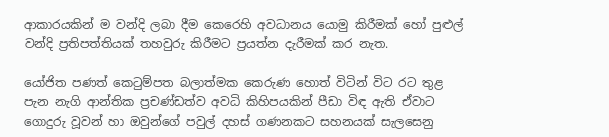ආකාරයකින් ම වන්දි ලබා දීම කෙරෙහි අවධානය යොමු කිරීමක් හෝ පුළුල් වන්දි ප්‍රතිපත්තියක් තහවුරු කිරීමට ප්‍රයත්න දැරීමක් කර නැත.

යෝජිත පණත් කෙටුම්පත බලාත්මක කෙරුණ හොත් විටින් විට රට තුළ පැන නැගි ආන්තික ප්‍රචණ්ඩත්ව අවධි කිහිපයකින් පීඩා විඳ ඇති ඒවාට ගොදුරු වූවන් හා ඔවුන්ගේ පවුල් දහස් ගණනකට සහනයක් සැලසෙනු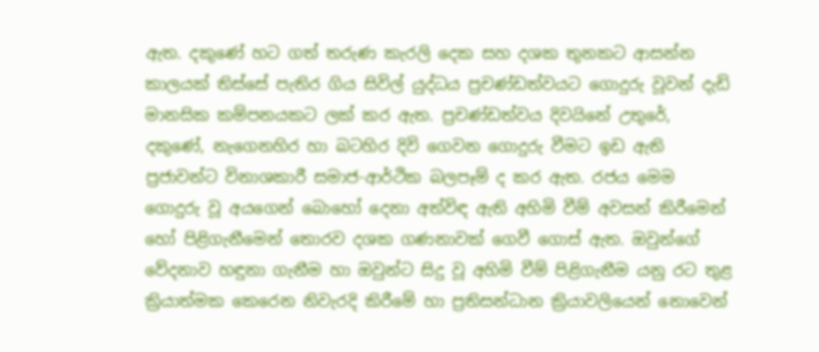ඇත. දකුණේ හට ගත් තරුණ කැරලි දෙක සහ දශක තුනකට ආසන්න කාලයක් තිස්සේ පැතිර ගිය සිවිල් යුද්ධය ප්‍රචණ්ඩත්වයට ගොදුරු වූවන් දැඩි මානසික කම්පනයකට ලක් කර ඇත. ප්‍රචණ්ඩත්වය දිවයිනේ උතුරේ, දකුණේ, නැගෙනහිර හා බටහිර දිවි ගෙවන ගොදුරු වීමට ඉඩ ඇති ප්‍රජාවන්ට විනාශකාරී සමාජ-ආර්ථික බලපෑම් ද කර ඇත. රජය මෙම ගොදුරු වූ අයගෙන් බොහෝ දෙනා අත්විඳ ඇති අහිමි වීම් අවසන් කිරීමෙන් හෝ පිළිගැනීමෙන් තොරව දශක ගණනාවක් ගෙවී ගොස් ඇත. ඔවුන්ගේ වේදනාව හඳුනා ගැනීම හා ඔවුන්ට සිදු වූ අහිමි වීම් පිළිගැනීම යනු රට තුළ ක්‍රියාත්මක කෙරෙන නිවැරදි කිරීමේ හා ප්‍රතිසන්ධාන ක්‍රියාවලියෙන් නොවෙන්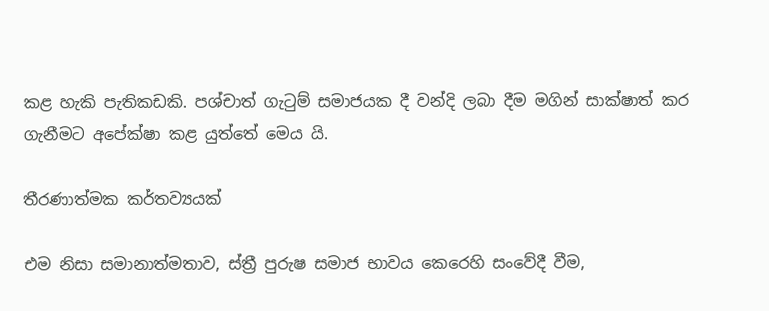කළ හැකි පැතිකඩකි. පශ්චාත් ගැටුම් සමාජයක දී වන්දි ලබා දීම මගින් සාක්ෂාත් කර ගැනීමට අපේක්ෂා කළ යුත්තේ මෙය යි.

තීරණාත්මක කර්තව්‍යයක්

එම නිසා සමානාත්මතාව, ස්ත්‍රී පුරුෂ සමාජ භාවය කෙරෙහි සංවේදී වීම,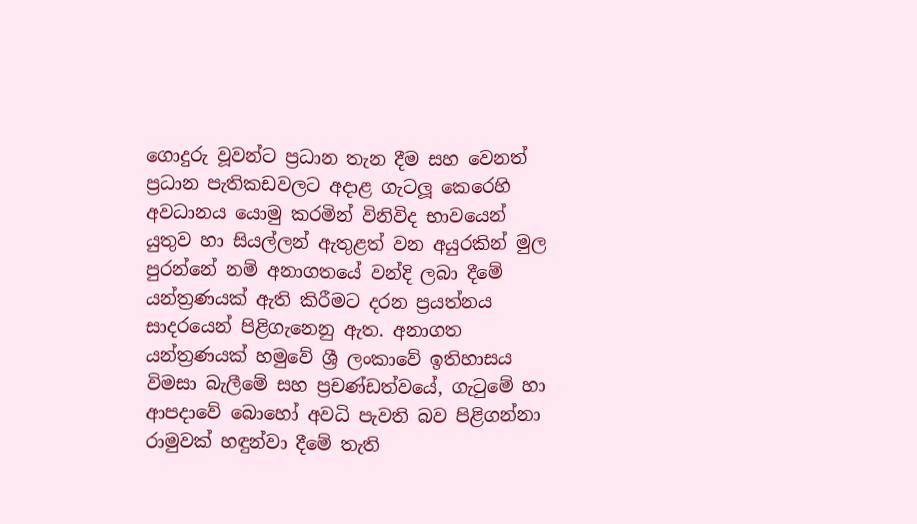ගොදුරු වූවන්ට ප්‍රධාන තැන දීම සහ වෙනත් ප්‍රධාන පැතිකඩවලට අදාළ ගැටලූ කෙරෙහි අවධානය යොමු කරමින් විනිවිද භාවයෙන් යුතුව හා සියල්ලන් ඇතුළත් වන අයුරකින් මුල පුරන්නේ නම් අනාගතයේ වන්දි ලබා දීමේ යන්ත්‍රණයක් ඇති කිරීමට දරන ප්‍රයත්නය සාදරයෙන් පිළිගැනෙනු ඇත. අනාගත යන්ත්‍රණයක් හමුවේ ශ්‍රී ලංකාවේ ඉතිහාසය විමසා බැලීමේ සහ ප්‍රචණ්ඩත්වයේ, ගැටුමේ හා ආපදාවේ බොහෝ අවධි පැවති බව පිළිගන්නා රාමුවක් හඳුන්වා දීමේ තැති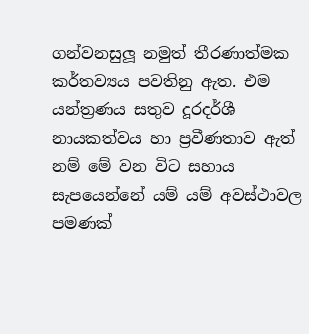ගන්වනසුලූ නමුත් තීරණාත්මක කර්තව්‍යය පවතිනු ඇත. එම යන්ත්‍රණය සතුව දූරදර්ශී නායකත්වය හා ප්‍රවීණතාව ඇත් නම් මේ වන විට සහාය සැපයෙන්නේ යම් යම් අවස්ථාවල පමණක්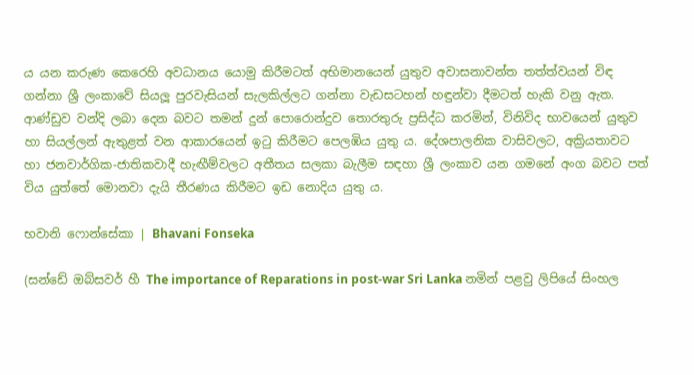ය යන කරුණ කෙරෙහි අවධානය යොමු කිරීමටත් අභිමානයෙන් යුතුව අවාසනාවන්ත තත්ත්වයන් විඳ ගන්නා ශ්‍රී ලංකාවේ සියලූ පුරවැසියන් සැලකිල්ලට ගන්නා වැඩසටහන් හඳුන්වා දීමටත් හැකි වනු ඇත. ආණ්ඩුව වන්දි ලබා දෙන බවට තමන් දුන් පොරොන්දුව තොරතුරු ප්‍රසිද්ධ කරමින්, විනිවිද භාවයෙන් යුතුව හා සියල්ලන් ඇතුළත් වන ආකාරයෙන් ඉටු කිරීමට පෙලඹිය යුතු ය. දේශපාලනික වාසිවලට, අක්‍රියතාවට හා ජනවාර්ගික-ජාතිකවාදී හැඟීම්වලට අතීතය සලකා බැලීම සඳහා ශ්‍රී ලංකාව යන ගමනේ අංග බවට පත් විය යුත්තේ මොනවා දැයි තීරණය කිරීමට ඉඩ නොදිය යුතු ය.

භවානි ෆොන්සේකා | Bhavani Fonseka

(සන්ඩේ ඔබ්සවර් හී The importance of Reparations in post-war Sri Lanka නමින් පළවු ලිපියේ සිංහල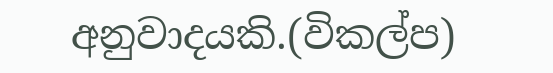අනුවාදයකි.(විකල්ප)